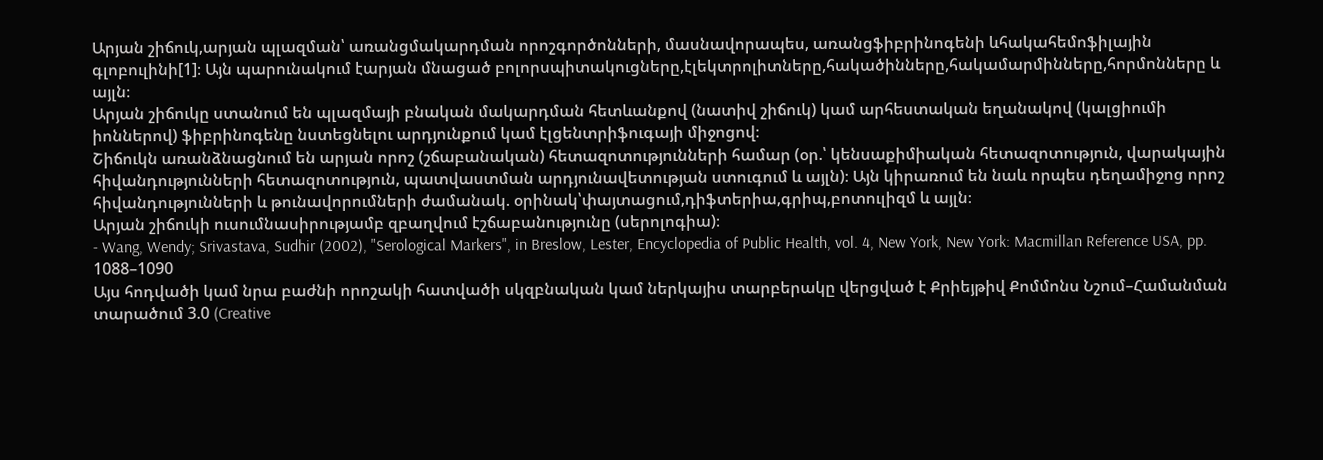Արյան շիճուկ,արյան պլազման՝ առանցմակարդման որոշգործոնների, մասնավորապես, առանցֆիբրինոգենի ևհակահեմոֆիլային գլոբուլինի[1]։ Այն պարունակում էարյան մնացած բոլորսպիտակուցները,էլեկտրոլիտները,հակածինները,հակամարմինները,հորմոնները և այլն։
Արյան շիճուկը ստանում են պլազմայի բնական մակարդման հետևանքով (նատիվ շիճուկ) կամ արհեստական եղանակով (կալցիումի իոններով) ֆիբրինոգենը նստեցնելու արդյունքում կամ էլցենտրիֆուգայի միջոցով։
Շիճուկն առանձնացնում են արյան որոշ (շճաբանական) հետազոտությունների համար (օր.՝ կենսաքիմիական հետազոտություն, վարակային հիվանդությունների հետազոտություն, պատվաստման արդյունավետության ստուգում և այլն)։ Այն կիրառում են նաև որպես դեղամիջոց որոշ հիվանդությունների և թունավորումների ժամանակ. օրինակ՝փայտացում,դիֆտերիա,գրիպ,բոտուլիզմ և այլն։
Արյան շիճուկի ուսումնասիրությամբ զբաղվում էշճաբանությունը (սերոլոգիա)։
- Wang, Wendy; Srivastava, Sudhir (2002), "Serological Markers", in Breslow, Lester, Encyclopedia of Public Health, vol. 4, New York, New York: Macmillan Reference USA, pp. 1088–1090
Այս հոդվածի կամ նրա բաժնի որոշակի հատվածի սկզբնական կամ ներկայիս տարբերակը վերցված է Քրիեյթիվ Քոմմոնս Նշում–Համանման տարածում 3.0 (Creative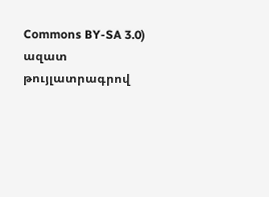Commons BY-SA 3.0) ազատ թույլատրագրով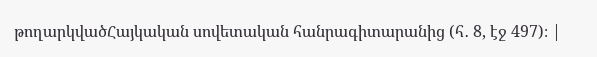թողարկվածՀայկական սովետական հանրագիտարանից (հ․ 8, էջ 497)։ |